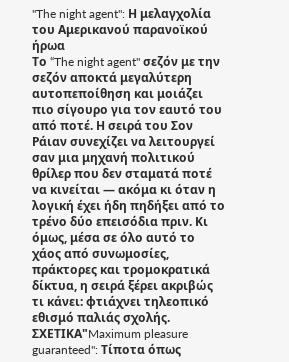"The night agent": Η μελαγχολία του Αμερικανού παρανοϊκού ήρωα
Το “The night agent" σεζόν με την σεζόν αποκτά μεγαλύτερη αυτοπεποίθηση και μοιάζει πιο σίγουρο για τον εαυτό του από ποτέ. Η σειρά του Σον Ράιαν συνεχίζει να λειτουργεί σαν μια μηχανή πολιτικού θρίλερ που δεν σταματά ποτέ να κινείται — ακόμα κι όταν η λογική έχει ήδη πηδήξει από το τρένο δύο επεισόδια πριν. Κι όμως, μέσα σε όλο αυτό το χάος από συνωμοσίες, πράκτορες και τρομοκρατικά δίκτυα, η σειρά ξέρει ακριβώς τι κάνει: φτιάχνει τηλεοπικό εθισμό παλιάς σχολής.
ΣΧΕΤΙΚΑ"Maximum pleasure guaranteed": Τίποτα όπως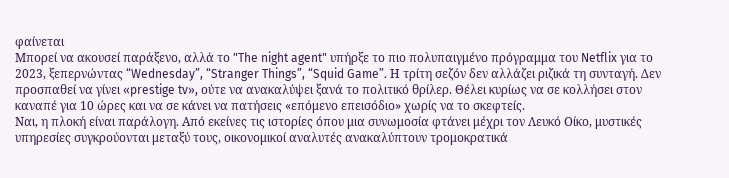φαίνεται
Μπορεί να ακουσεί παράξενο, αλλά το "The night agent" υπήρξε το πιο πολυπαιγμένο πρόγραμμα του Netflix για το 2023, ξεπερνώντας “Wednesday”, “Stranger Things”, “Squid Game”. Η τρίτη σεζόν δεν αλλάζει ριζικά τη συνταγή. Δεν προσπαθεί να γίνει «prestige tv», ούτε να ανακαλύψει ξανά το πολιτικό θρίλερ. Θέλει κυρίως να σε κολλήσει στον καναπέ για 10 ώρες και να σε κάνει να πατήσεις «επόμενο επεισόδιο» χωρίς να το σκεφτείς.
Ναι, η πλοκή είναι παράλογη. Από εκείνες τις ιστορίες όπου μια συνωμοσία φτάνει μέχρι τον Λευκό Οίκο, μυστικές υπηρεσίες συγκρούονται μεταξύ τους, οικονομικοί αναλυτές ανακαλύπτουν τρομοκρατικά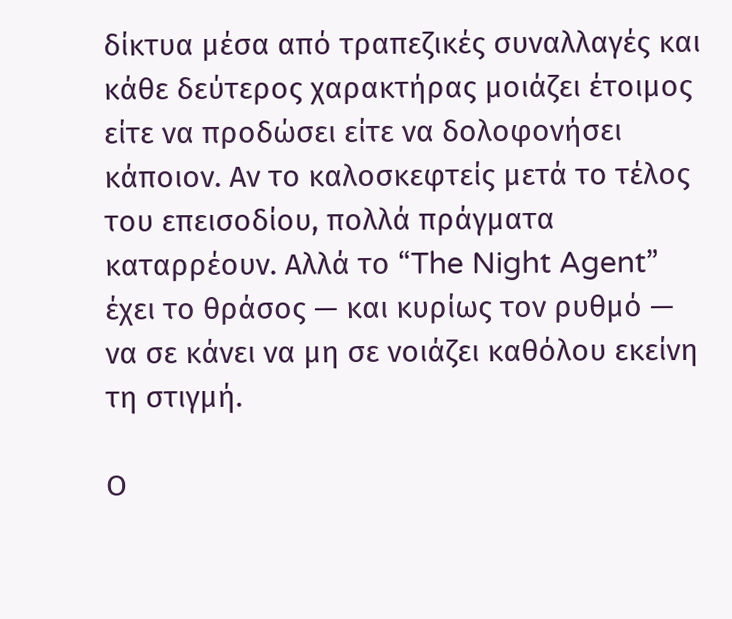δίκτυα μέσα από τραπεζικές συναλλαγές και κάθε δεύτερος χαρακτήρας μοιάζει έτοιμος είτε να προδώσει είτε να δολοφονήσει κάποιον. Αν το καλοσκεφτείς μετά το τέλος του επεισοδίου, πολλά πράγματα καταρρέουν. Αλλά το “The Night Agent” έχει το θράσος — και κυρίως τον ρυθμό — να σε κάνει να μη σε νοιάζει καθόλου εκείνη τη στιγμή.

Ο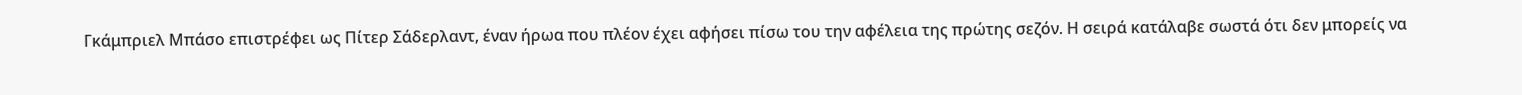Γκάμπριελ Μπάσο επιστρέφει ως Πίτερ Σάδερλαντ, έναν ήρωα που πλέον έχει αφήσει πίσω του την αφέλεια της πρώτης σεζόν. Η σειρά κατάλαβε σωστά ότι δεν μπορείς να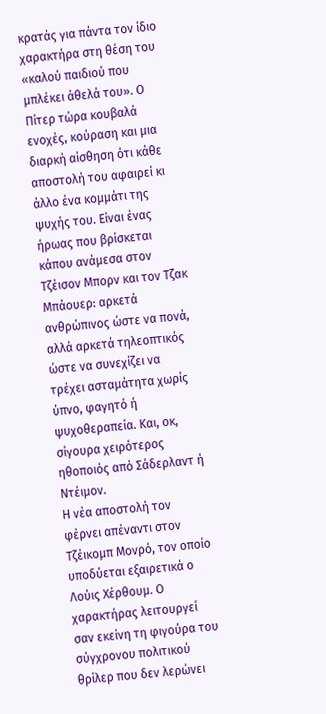κρατάς για πάντα τον ίδιο χαρακτήρα στη θέση του «καλού παιδιού που μπλέκει άθελά του». Ο Πίτερ τώρα κουβαλά ενοχές, κούραση και μια διαρκή αίσθηση ότι κάθε αποστολή του αφαιρεί κι άλλο ένα κομμάτι της ψυχής του. Είναι ένας ήρωας που βρίσκεται κάπου ανάμεσα στον Τζέισον Μπορν και τον Τζακ Μπάουερ: αρκετά ανθρώπινος ώστε να πονά, αλλά αρκετά τηλεοπτικός ώστε να συνεχίζει να τρέχει ασταμάτητα χωρίς ύπνο, φαγητό ή ψυχοθεραπεία. Και, οκ, σίγουρα χειρότερος ηθοποιός από Σάδερλαντ ή Ντέιμον.
Η νέα αποστολή τον φέρνει απέναντι στον Τζέικομπ Μονρό, τον οποίο υποδύεται εξαιρετικά ο Λούις Χέρθουμ. Ο χαρακτήρας λειτουργεί σαν εκείνη τη φιγούρα του σύγχρονου πολιτικού θρίλερ που δεν λερώνει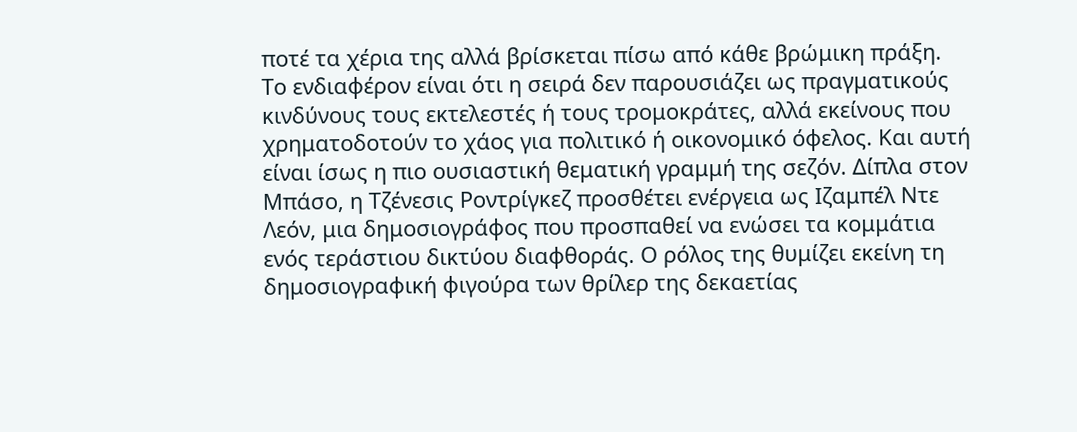ποτέ τα χέρια της αλλά βρίσκεται πίσω από κάθε βρώμικη πράξη. Το ενδιαφέρον είναι ότι η σειρά δεν παρουσιάζει ως πραγματικούς κινδύνους τους εκτελεστές ή τους τρομοκράτες, αλλά εκείνους που χρηματοδοτούν το χάος για πολιτικό ή οικονομικό όφελος. Και αυτή είναι ίσως η πιο ουσιαστική θεματική γραμμή της σεζόν. Δίπλα στον Μπάσο, η Τζένεσις Ροντρίγκεζ προσθέτει ενέργεια ως Ιζαμπέλ Ντε Λεόν, μια δημοσιογράφος που προσπαθεί να ενώσει τα κομμάτια ενός τεράστιου δικτύου διαφθοράς. Ο ρόλος της θυμίζει εκείνη τη δημοσιογραφική φιγούρα των θρίλερ της δεκαετίας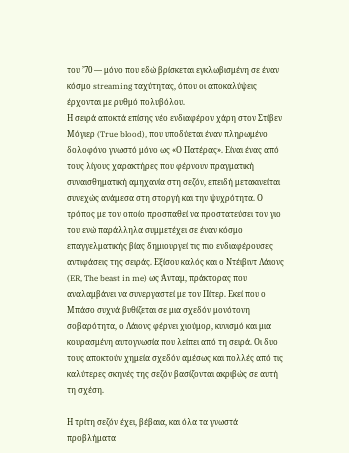του ’70 — μόνο που εδώ βρίσκεται εγκλωβισμένη σε έναν κόσμο streaming ταχύτητας, όπου οι αποκαλύψεις έρχονται με ρυθμό πολυβόλου.
Η σειρά αποκτά επίσης νέο ενδιαφέρον χάρη στον Στίβεν Μόγιερ (True blood), που υποδύεται έναν πληρωμένο δολοφόνο γνωστό μόνο ως «Ο Πατέρας». Είναι ένας από τους λίγους χαρακτήρες που φέρνουν πραγματική συναισθηματική αμηχανία στη σεζόν, επειδή μετακινείται συνεχώς ανάμεσα στη στοργή και την ψυχρότητα. Ο τρόπος με τον οποίο προσπαθεί να προστατεύσει τον γιο του ενώ παράλληλα συμμετέχει σε έναν κόσμο επαγγελματικής βίας δημιουργεί τις πιο ενδιαφέρουσες αντιφάσεις της σειράς. Εξίσου καλός και ο Ντέιβιντ Λάιονς (ER, The beast in me) ως Άνταμ, πράκτορας που αναλαμβάνει να συνεργαστεί με τον Πίτερ. Εκεί που ο Μπάσο συχνά βυθίζεται σε μια σχεδόν μονότονη σοβαρότητα, ο Λάιονς φέρνει χιούμορ, κυνισμό και μια κουρασμένη αυτογνωσία που λείπει από τη σειρά. Οι δυο τους αποκτούν χημεία σχεδόν αμέσως και πολλές από τις καλύτερες σκηνές της σεζόν βασίζονται ακριβώς σε αυτή τη σχέση.

Η τρίτη σεζόν έχει, βέβαια, και όλα τα γνωστά προβλήματα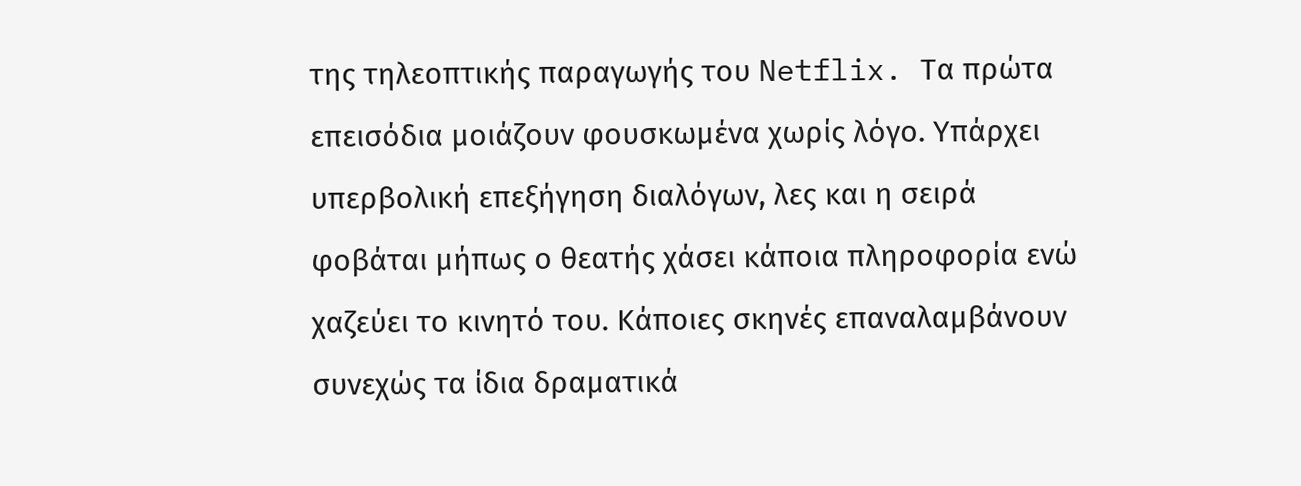της τηλεοπτικής παραγωγής του Netflix. Τα πρώτα επεισόδια μοιάζουν φουσκωμένα χωρίς λόγο. Υπάρχει υπερβολική επεξήγηση διαλόγων, λες και η σειρά φοβάται μήπως ο θεατής χάσει κάποια πληροφορία ενώ χαζεύει το κινητό του. Κάποιες σκηνές επαναλαμβάνουν συνεχώς τα ίδια δραματικά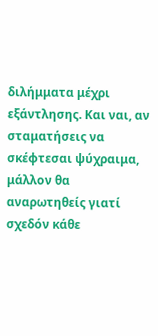διλήμματα μέχρι εξάντλησης. Και ναι, αν σταματήσεις να σκέφτεσαι ψύχραιμα, μάλλον θα αναρωτηθείς γιατί σχεδόν κάθε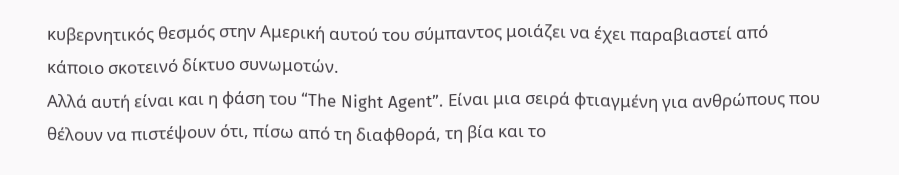κυβερνητικός θεσμός στην Αμερική αυτού του σύμπαντος μοιάζει να έχει παραβιαστεί από κάποιο σκοτεινό δίκτυο συνωμοτών.
Αλλά αυτή είναι και η φάση του “The Night Agent”. Είναι μια σειρά φτιαγμένη για ανθρώπους που θέλουν να πιστέψουν ότι, πίσω από τη διαφθορά, τη βία και το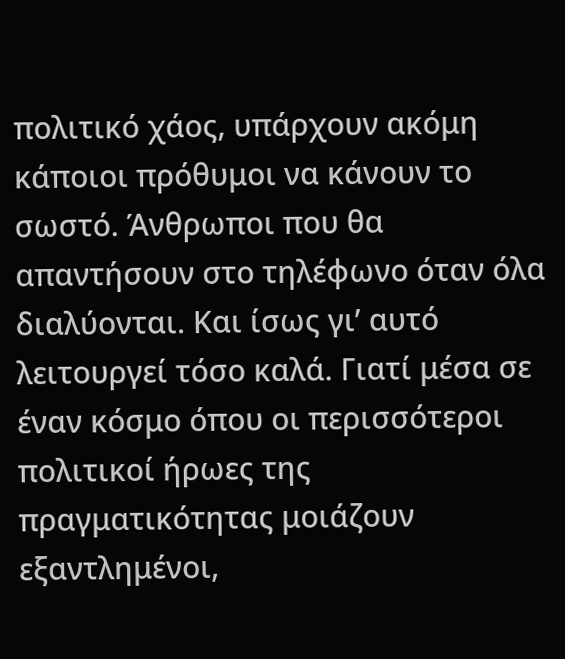πολιτικό χάος, υπάρχουν ακόμη κάποιοι πρόθυμοι να κάνουν το σωστό. Άνθρωποι που θα απαντήσουν στο τηλέφωνο όταν όλα διαλύονται. Και ίσως γι’ αυτό λειτουργεί τόσο καλά. Γιατί μέσα σε έναν κόσμο όπου οι περισσότεροι πολιτικοί ήρωες της πραγματικότητας μοιάζουν εξαντλημένοι,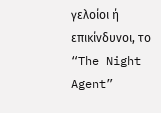γελοίοι ή επικίνδυνοι, το “The Night Agent”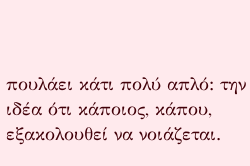πουλάει κάτι πολύ απλό: την ιδέα ότι κάποιος, κάπου, εξακολουθεί να νοιάζεται.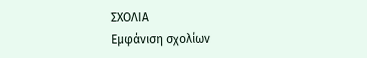ΣΧΟΛΙΑ
Εμφάνιση σχολίων